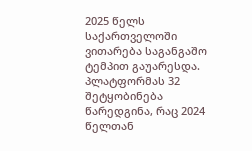2025 წელს საქართველოში ვითარება საგანგაშო ტემპით გაუარესდა. პლატფორმას 32 შეტყობინება წარედგინა, რაც 2024 წელთან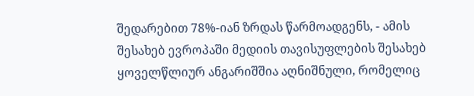შედარებით 78%-იან ზრდას წარმოადგენს, - ამის შესახებ ევროპაში მედიის თავისუფლების შესახებ ყოველწლიურ ანგარიშშია აღნიშნული, რომელიც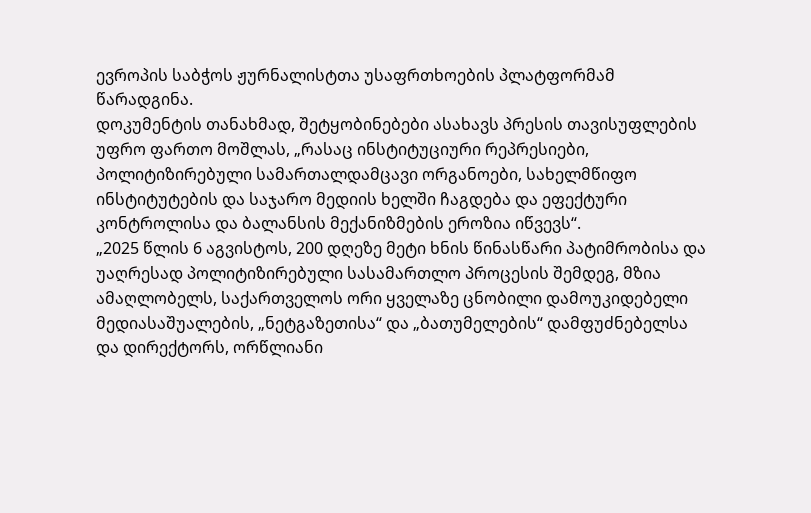ევროპის საბჭოს ჟურნალისტთა უსაფრთხოების პლატფორმამ წარადგინა.
დოკუმენტის თანახმად, შეტყობინებები ასახავს პრესის თავისუფლების უფრო ფართო მოშლას, „რასაც ინსტიტუციური რეპრესიები, პოლიტიზირებული სამართალდამცავი ორგანოები, სახელმწიფო ინსტიტუტების და საჯარო მედიის ხელში ჩაგდება და ეფექტური კონტროლისა და ბალანსის მექანიზმების ეროზია იწვევს“.
„2025 წლის 6 აგვისტოს, 200 დღეზე მეტი ხნის წინასწარი პატიმრობისა და უაღრესად პოლიტიზირებული სასამართლო პროცესის შემდეგ, მზია ამაღლობელს, საქართველოს ორი ყველაზე ცნობილი დამოუკიდებელი მედიასაშუალების, „ნეტგაზეთისა“ და „ბათუმელების“ დამფუძნებელსა და დირექტორს, ორწლიანი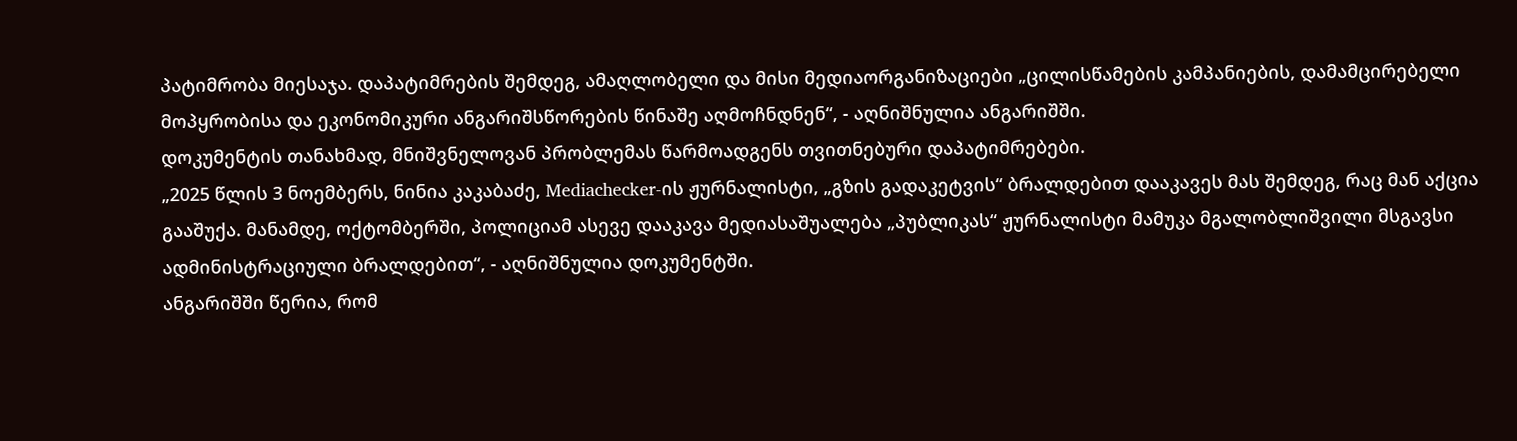პატიმრობა მიესაჯა. დაპატიმრების შემდეგ, ამაღლობელი და მისი მედიაორგანიზაციები „ცილისწამების კამპანიების, დამამცირებელი მოპყრობისა და ეკონომიკური ანგარიშსწორების წინაშე აღმოჩნდნენ“, - აღნიშნულია ანგარიშში.
დოკუმენტის თანახმად, მნიშვნელოვან პრობლემას წარმოადგენს თვითნებური დაპატიმრებები.
„2025 წლის 3 ნოემბერს, ნინია კაკაბაძე, Mediachecker-ის ჟურნალისტი, „გზის გადაკეტვის“ ბრალდებით დააკავეს მას შემდეგ, რაც მან აქცია გააშუქა. მანამდე, ოქტომბერში, პოლიციამ ასევე დააკავა მედიასაშუალება „პუბლიკას“ ჟურნალისტი მამუკა მგალობლიშვილი მსგავსი ადმინისტრაციული ბრალდებით“, - აღნიშნულია დოკუმენტში.
ანგარიშში წერია, რომ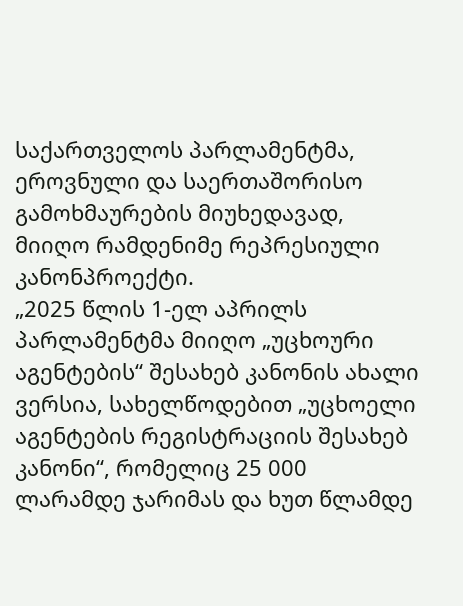საქართველოს პარლამენტმა, ეროვნული და საერთაშორისო გამოხმაურების მიუხედავად, მიიღო რამდენიმე რეპრესიული კანონპროექტი.
„2025 წლის 1-ელ აპრილს პარლამენტმა მიიღო „უცხოური აგენტების“ შესახებ კანონის ახალი ვერსია, სახელწოდებით „უცხოელი აგენტების რეგისტრაციის შესახებ კანონი“, რომელიც 25 000 ლარამდე ჯარიმას და ხუთ წლამდე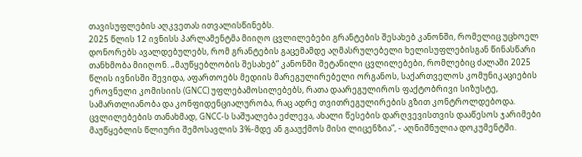თავისუფლების აღკვეთას ითვალისწინებს.
2025 წლის 12 ივნისს პარლამენტმა მიიღო ცვლილებები გრანტების შესახებ კანონში, რომელიც უცხოელ დონორებს ავალდებულებს, რომ გრანტების გაცემამდე აღმასრულებელი ხელისუფლებისგან წინასწარი თანხმობა მიიღონ. „მაუწყებლობის შესახებ“ კანონში შეტანილი ცვლილებები, რომლებიც ძალაში 2025 წლის ივნისში შევიდა, აფართოებს მედიის მარეგულირებელი ორგანოს, საქართველოს კომუნიკაციების ეროვნული კომისიის (GNCC) უფლებამოსილებებს, რათა დაარეგულიროს ფაქტობრივი სიზუსტე, სამართლიანობა და კონფიდენციალურობა, რაც ადრე თვითრეგულირების გზით კონტროლდებოდა. ცვლილებების თანახმად, GNCC-ს საშუალება ეძლევა, ახალი წესების დარღვევისთვის დააწესოს ჯარიმები მაუწყებლის წლიური შემოსავლის 3%-მდე ან გააუქმოს მისი ლიცენზია“, - აღნიშნულია დოკუმენტში.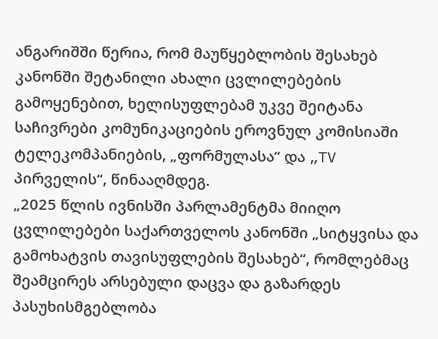ანგარიშში წერია, რომ მაუწყებლობის შესახებ კანონში შეტანილი ახალი ცვლილებების გამოყენებით, ხელისუფლებამ უკვე შეიტანა საჩივრები კომუნიკაციების ეროვნულ კომისიაში ტელეკომპანიების, „ფორმულასა“ და „TV პირველის“, წინააღმდეგ.
„2025 წლის ივნისში პარლამენტმა მიიღო ცვლილებები საქართველოს კანონში „სიტყვისა და გამოხატვის თავისუფლების შესახებ“, რომლებმაც შეამცირეს არსებული დაცვა და გაზარდეს პასუხისმგებლობა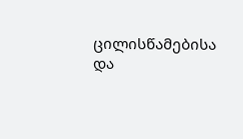ცილისწამებისა და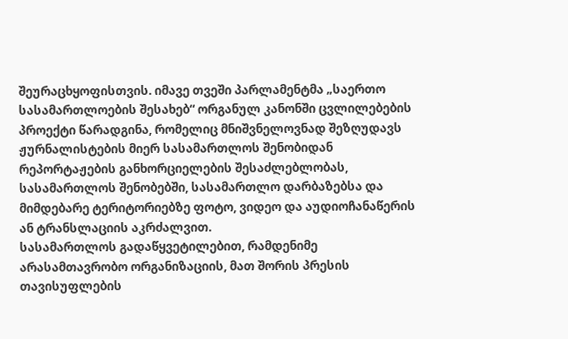შეურაცხყოფისთვის. იმავე თვეში პარლამენტმა „საერთო სასამართლოების შესახებ“ ორგანულ კანონში ცვლილებების პროექტი წარადგინა, რომელიც მნიშვნელოვნად შეზღუდავს ჟურნალისტების მიერ სასამართლოს შენობიდან რეპორტაჟების განხორციელების შესაძლებლობას, სასამართლოს შენობებში, სასამართლო დარბაზებსა და მიმდებარე ტერიტორიებზე ფოტო, ვიდეო და აუდიოჩანაწერის ან ტრანსლაციის აკრძალვით.
სასამართლოს გადაწყვეტილებით, რამდენიმე არასამთავრობო ორგანიზაციის, მათ შორის პრესის თავისუფლების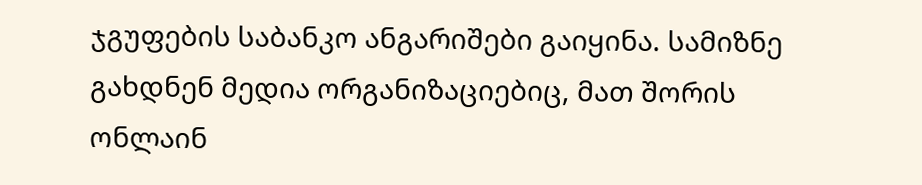ჯგუფების საბანკო ანგარიშები გაიყინა. სამიზნე გახდნენ მედია ორგანიზაციებიც, მათ შორის ონლაინ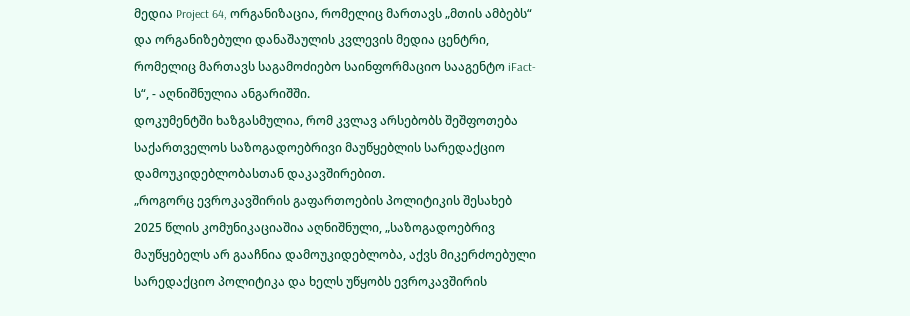მედია Project 64, ორგანიზაცია, რომელიც მართავს „მთის ამბებს“ და ორგანიზებული დანაშაულის კვლევის მედია ცენტრი, რომელიც მართავს საგამოძიებო საინფორმაციო სააგენტო iFact-ს“, - აღნიშნულია ანგარიშში.
დოკუმენტში ხაზგასმულია, რომ კვლავ არსებობს შეშფოთება საქართველოს საზოგადოებრივი მაუწყებლის სარედაქციო დამოუკიდებლობასთან დაკავშირებით.
„როგორც ევროკავშირის გაფართოების პოლიტიკის შესახებ 2025 წლის კომუნიკაციაშია აღნიშნული, „საზოგადოებრივ მაუწყებელს არ გააჩნია დამოუკიდებლობა, აქვს მიკერძოებული სარედაქციო პოლიტიკა და ხელს უწყობს ევროკავშირის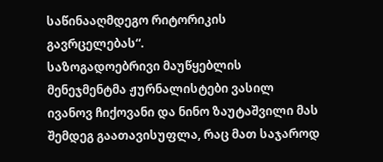საწინააღმდეგო რიტორიკის გავრცელებას“.
საზოგადოებრივი მაუწყებლის მენეჯმენტმა ჟურნალისტები ვასილ ივანოვ ჩიქოვანი და ნინო ზაუტაშვილი მას შემდეგ გაათავისუფლა, რაც მათ საჯაროდ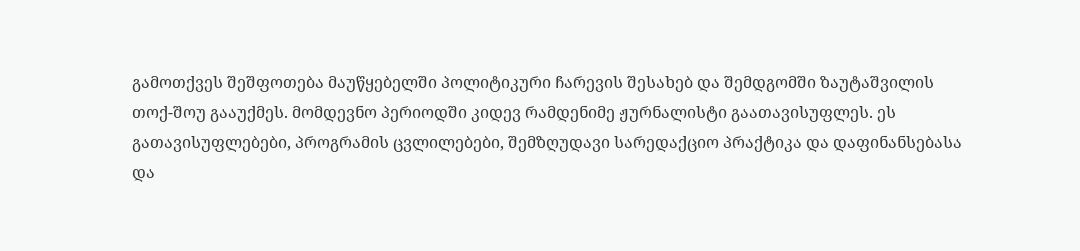გამოთქვეს შეშფოთება მაუწყებელში პოლიტიკური ჩარევის შესახებ და შემდგომში ზაუტაშვილის თოქ-შოუ გააუქმეს. მომდევნო პერიოდში კიდევ რამდენიმე ჟურნალისტი გაათავისუფლეს. ეს გათავისუფლებები, პროგრამის ცვლილებები, შემზღუდავი სარედაქციო პრაქტიკა და დაფინანსებასა და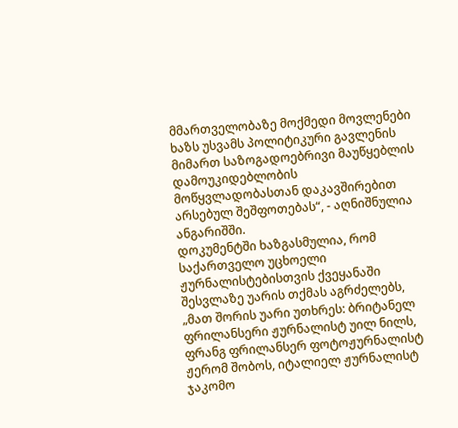მმართველობაზე მოქმედი მოვლენები ხაზს უსვამს პოლიტიკური გავლენის მიმართ საზოგადოებრივი მაუწყებლის დამოუკიდებლობის მოწყვლადობასთან დაკავშირებით არსებულ შეშფოთებას“, - აღნიშნულია ანგარიშში.
დოკუმენტში ხაზგასმულია, რომ საქართველო უცხოელი ჟურნალისტებისთვის ქვეყანაში შესვლაზე უარის თქმას აგრძელებს, „მათ შორის უარი უთხრეს: ბრიტანელ ფრილანსერი ჟურნალისტ უილ ნილს, ფრანგ ფრილანსერ ფოტოჟურნალისტ ჟერომ შობოს, იტალიელ ჟურნალისტ ჯაკომო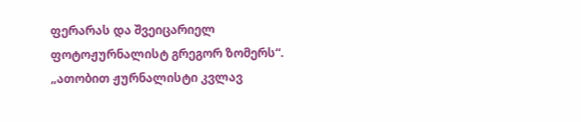ფერარას და შვეიცარიელ ფოტოჟურნალისტ გრეგორ ზომერს“.
„ათობით ჟურნალისტი კვლავ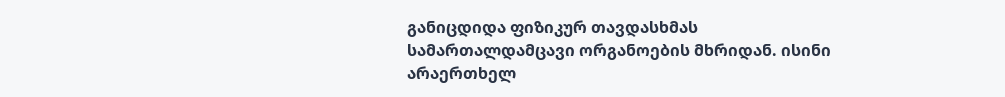განიცდიდა ფიზიკურ თავდასხმას სამართალდამცავი ორგანოების მხრიდან. ისინი არაერთხელ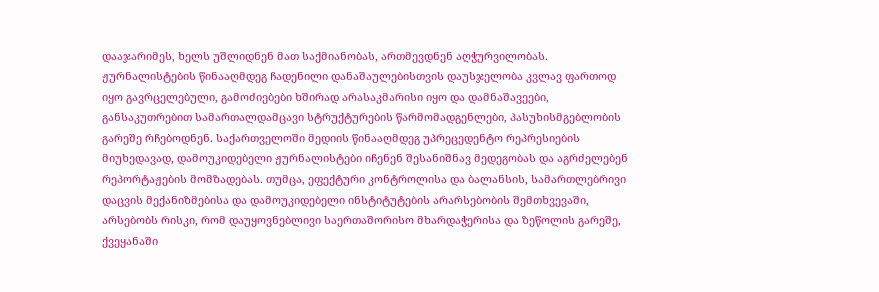დააჯარიმეს, ხელს უშლიდნენ მათ საქმიანობას, ართმევდნენ აღჭურვილობას. ჟურნალისტების წინააღმდეგ ჩადენილი დანაშაულებისთვის დაუსჯელობა კვლავ ფართოდ იყო გავრცელებული, გამოძიებები ხშირად არასაკმარისი იყო და დამნაშავეები, განსაკუთრებით სამართალდამცავი სტრუქტურების წარმომადგენლები, პასუხისმგებლობის გარეშე რჩებოდნენ. საქართველოში მედიის წინააღმდეგ უპრეცედენტო რეპრესიების მიუხედავად, დამოუკიდებელი ჟურნალისტები იჩენენ შესანიშნავ მედეგობას და აგრძელებენ რეპორტაჟების მომზადებას. თუმცა, ეფექტური კონტროლისა და ბალანსის, სამართლებრივი დაცვის მექანიზმებისა და დამოუკიდებელი ინსტიტუტების არარსებობის შემთხვევაში, არსებობს რისკი, რომ დაუყოვნებლივი საერთაშორისო მხარდაჭერისა და ზეწოლის გარეშე, ქვეყანაში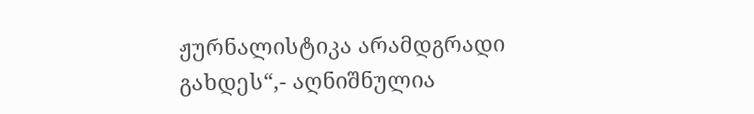ჟურნალისტიკა არამდგრადი გახდეს“,- აღნიშნულია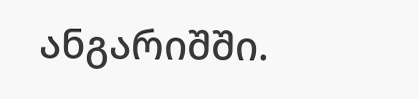ანგარიშში.